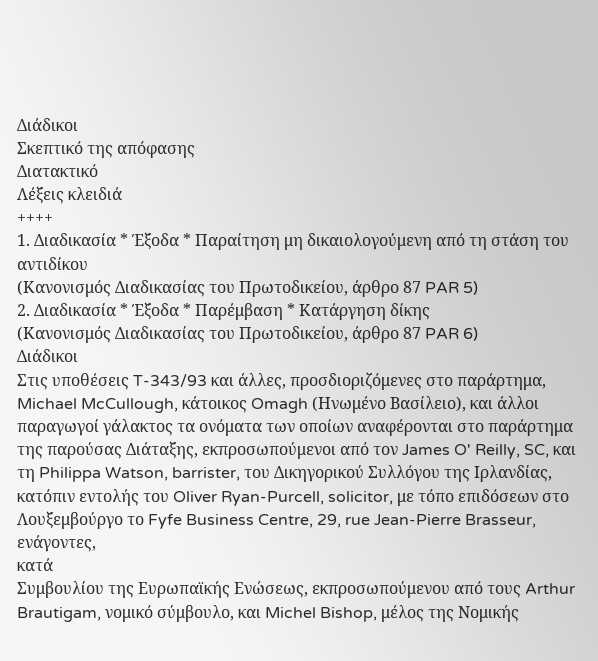Διάδικοι
Σκεπτικό της απόφασης
Διατακτικό
Λέξεις κλειδιά
++++
1. Διαδικασία * Έξοδα * Παραίτηση μη δικαιολογούμενη από τη στάση του αντιδίκου
(Κανονισμός Διαδικασίας του Πρωτοδικείου, άρθρο 87 PAR 5)
2. Διαδικασία * Έξοδα * Παρέμβαση * Κατάργηση δίκης
(Κανονισμός Διαδικασίας του Πρωτοδικείου, άρθρο 87 PAR 6)
Διάδικοι
Στις υποθέσεις T-343/93 και άλλες, προσδιοριζόμενες στο παράρτημα,
Michael McCullough, κάτοικος Omagh (Ηνωμένο Βασίλειο), και άλλοι παραγωγοί γάλακτος τα ονόματα των οποίων αναφέρονται στο παράρτημα της παρούσας Διάταξης, εκπροσωπούμενοι από τον James O' Reilly, SC, και τη Philippa Watson, barrister, του Δικηγορικού Συλλόγου της Ιρλανδίας, κατόπιν εντολής του Oliver Ryan-Purcell, solicitor, με τόπο επιδόσεων στο Λουξεμβούργο το Fyfe Business Centre, 29, rue Jean-Pierre Brasseur,
ενάγοντες,
κατά
Συμβουλίου της Ευρωπαϊκής Ενώσεως, εκπροσωπούμενου από τους Arthur Brautigam, νομικό σύμβουλο, και Michel Bishop, μέλος της Νομικής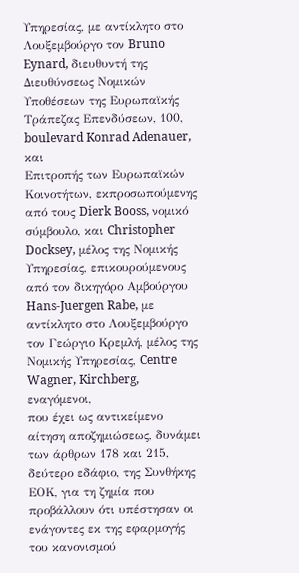Υπηρεσίας, με αντίκλητο στο Λουξεμβούργο τον Bruno Eynard, διευθυντή της Διευθύνσεως Νομικών Υποθέσεων της Ευρωπαϊκής Τράπεζας Επενδύσεων, 100, boulevard Konrad Adenauer,
και
Επιτροπής των Ευρωπαϊκών Κοινοτήτων, εκπροσωπούμενης από τους Dierk Booss, νομικό σύμβουλο, και Christopher Docksey, μέλος της Νομικής Υπηρεσίας, επικουρούμενους από τον δικηγόρο Αμβούργου Hans-Juergen Rabe, με αντίκλητο στο Λουξεμβούργο τον Γεώργιο Κρεμλή, μέλος της Νομικής Υπηρεσίας, Centre Wagner, Kirchberg,
εναγόμενοι,
που έχει ως αντικείμενο αίτηση αποζημιώσεως, δυνάμει των άρθρων 178 και 215, δεύτερο εδάφιο, της Συνθήκης ΕΟΚ, για τη ζημία που προβάλλουν ότι υπέστησαν οι ενάγοντες εκ της εφαρμογής του κανονισμού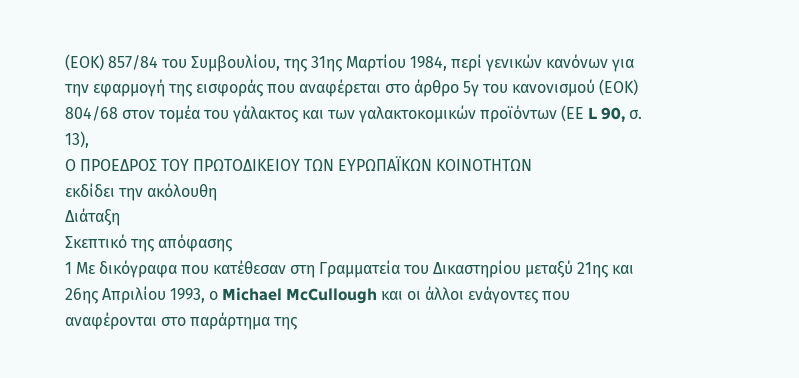(ΕΟΚ) 857/84 του Συμβουλίου, της 31ης Μαρτίου 1984, περί γενικών κανόνων για την εφαρμογή της εισφοράς που αναφέρεται στο άρθρο 5γ του κανονισμού (ΕΟΚ) 804/68 στον τομέα του γάλακτος και των γαλακτοκομικών προϊόντων (ΕΕ L 90, σ. 13),
Ο ΠΡΟΕΔΡΟΣ ΤΟΥ ΠΡΩΤΟΔΙΚΕΙΟΥ ΤΩΝ ΕΥΡΩΠΑΪΚΩΝ ΚΟΙΝΟΤΗΤΩΝ
εκδίδει την ακόλουθη
Διάταξη
Σκεπτικό της απόφασης
1 Με δικόγραφα που κατέθεσαν στη Γραμματεία του Δικαστηρίου μεταξύ 21ης και 26ης Απριλίου 1993, ο Michael McCullough και οι άλλοι ενάγοντες που αναφέρονται στο παράρτημα της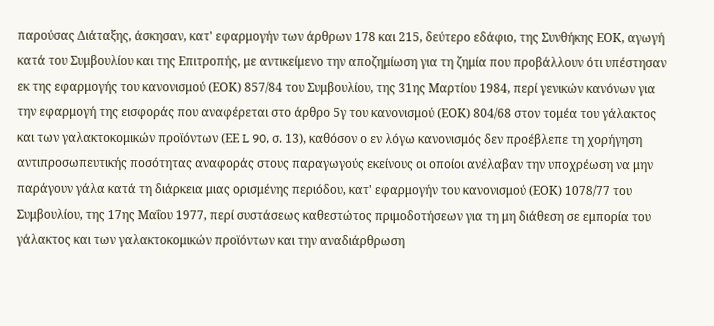παρούσας Διάταξης, άσκησαν, κατ' εφαρμογήν των άρθρων 178 και 215, δεύτερο εδάφιο, της Συνθήκης ΕΟΚ, αγωγή κατά του Συμβουλίου και της Επιτροπής, με αντικείμενο την αποζημίωση για τη ζημία που προβάλλουν ότι υπέστησαν εκ της εφαρμογής του κανονισμού (ΕΟΚ) 857/84 του Συμβουλίου, της 31ης Μαρτίου 1984, περί γενικών κανόνων για την εφαρμογή της εισφοράς που αναφέρεται στο άρθρο 5γ του κανονισμού (ΕΟΚ) 804/68 στον τομέα του γάλακτος και των γαλακτοκομικών προϊόντων (ΕΕ L 90, σ. 13), καθόσον ο εν λόγω κανονισμός δεν προέβλεπε τη χορήγηση αντιπροσωπευτικής ποσότητας αναφοράς στους παραγωγούς εκείνους οι οποίοι ανέλαβαν την υποχρέωση να μην παράγουν γάλα κατά τη διάρκεια μιας ορισμένης περιόδου, κατ' εφαρμογήν του κανονισμού (ΕΟΚ) 1078/77 του Συμβουλίου, της 17ης Μαΐου 1977, περί συστάσεως καθεστώτος πριμοδοτήσεων για τη μη διάθεση σε εμπορία του γάλακτος και των γαλακτοκομικών προϊόντων και την αναδιάρθρωση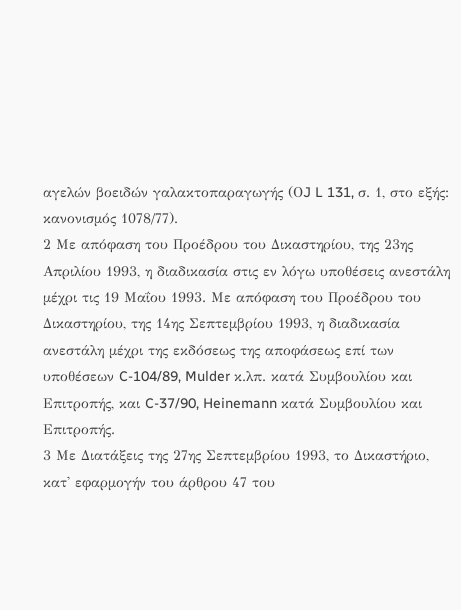αγελών βοειδών γαλακτοπαραγωγής (ΟJ L 131, σ. 1, στο εξής: κανονισμός 1078/77).
2 Με απόφαση του Προέδρου του Δικαστηρίου, της 23ης Απριλίου 1993, η διαδικασία στις εν λόγω υποθέσεις ανεστάλη μέχρι τις 19 Μαΐου 1993. Με απόφαση του Προέδρου του Δικαστηρίου, της 14ης Σεπτεμβρίου 1993, η διαδικασία ανεστάλη μέχρι της εκδόσεως της αποφάσεως επί των υποθέσεων C-104/89, Mulder κ.λπ. κατά Συμβουλίου και Επιτροπής, και C-37/90, Heinemann κατά Συμβουλίου και Επιτροπής.
3 Με Διατάξεις της 27ης Σεπτεμβρίου 1993, το Δικαστήριο, κατ' εφαρμογήν του άρθρου 47 του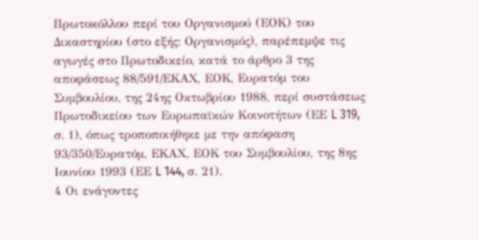Πρωτοκόλλου περί του Οργανισμού (ΕΟΚ) του Δικαστηρίου (στο εξής: Οργανισμός), παρέπεμψε τις αγωγές στο Πρωτοδικείο, κατά το άρθρο 3 της αποφάσεως 88/591/ΕΚΑΧ, ΕΟΚ, Ευρατόμ του Συμβουλίου, της 24ης Οκτωβρίου 1988, περί συστάσεως Πρωτοδικείου των Ευρωπαϊκών Κοινοτήτων (ΕΕ L 319, σ. 1), όπως τροποποιήθηκε με την απόφαση 93/350/Ευρατόμ, ΕΚΑΧ, ΕΟΚ του Συμβουλίου, της 8ης Ιουνίου 1993 (ΕΕ L 144, σ. 21).
4 Οι ενάγοντες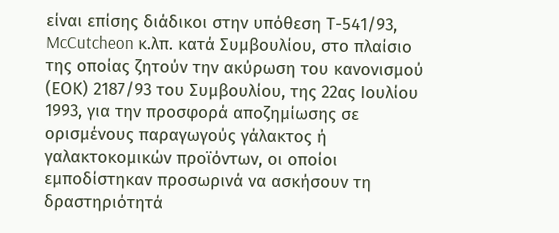είναι επίσης διάδικοι στην υπόθεση Τ-541/93, McCutcheon κ.λπ. κατά Συμβουλίου, στο πλαίσιο της οποίας ζητούν την ακύρωση του κανονισμού (ΕΟΚ) 2187/93 του Συμβουλίου, της 22ας Ιουλίου 1993, για την προσφορά αποζημίωσης σε ορισμένους παραγωγούς γάλακτος ή γαλακτοκομικών προϊόντων, οι οποίοι εμποδίστηκαν προσωρινά να ασκήσουν τη δραστηριότητά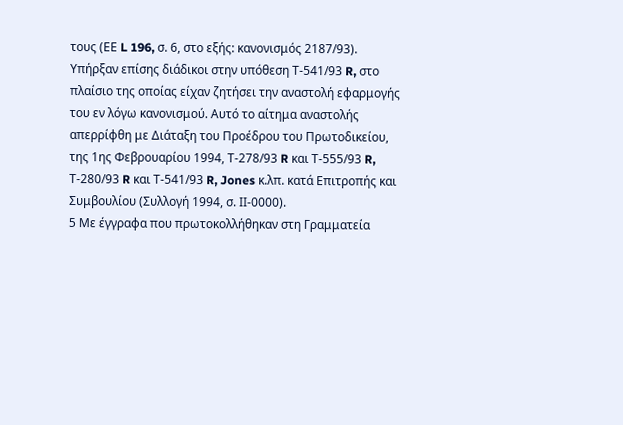τους (ΕΕ L 196, σ. 6, στο εξής: κανονισμός 2187/93). Υπήρξαν επίσης διάδικοι στην υπόθεση Τ-541/93 R, στο πλαίσιο της οποίας είχαν ζητήσει την αναστολή εφαρμογής του εν λόγω κανονισμού. Αυτό το αίτημα αναστολής απερρίφθη με Διάταξη του Προέδρου του Πρωτοδικείου, της 1ης Φεβρουαρίου 1994, Τ-278/93 R και Τ-555/93 R, Τ-280/93 R και Τ-541/93 R, Jones κ.λπ. κατά Επιτροπής και Συμβουλίου (Συλλογή 1994, σ. ΙΙ-0000).
5 Με έγγραφα που πρωτοκολλήθηκαν στη Γραμματεία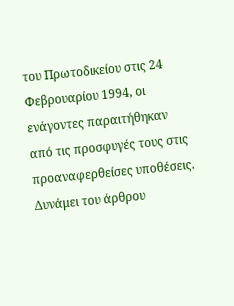του Πρωτοδικείου στις 24 Φεβρουαρίου 1994, οι ενάγοντες παραιτήθηκαν από τις προσφυγές τους στις προαναφερθείσες υποθέσεις.
Δυνάμει του άρθρου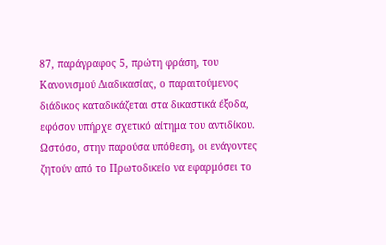87, παράγραφος 5, πρώτη φράση, του Κανονισμού Διαδικασίας, ο παραιτούμενος διάδικος καταδικάζεται στα δικαστικά έξοδα, εφόσον υπήρχε σχετικό αίτημα του αντιδίκου. Ωστόσο, στην παρούσα υπόθεση, οι ενάγοντες ζητούν από το Πρωτοδικείο να εφαρμόσει το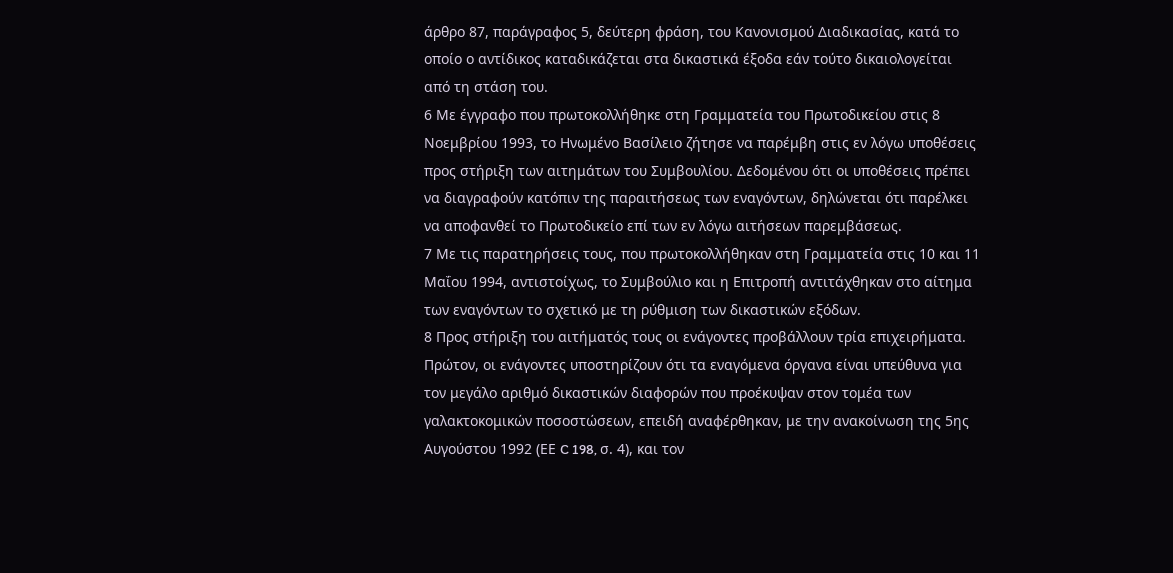άρθρο 87, παράγραφος 5, δεύτερη φράση, του Κανονισμού Διαδικασίας, κατά το οποίο ο αντίδικος καταδικάζεται στα δικαστικά έξοδα εάν τούτο δικαιολογείται από τη στάση του.
6 Με έγγραφο που πρωτοκολλήθηκε στη Γραμματεία του Πρωτοδικείου στις 8 Νοεμβρίου 1993, το Ηνωμένο Βασίλειο ζήτησε να παρέμβη στις εν λόγω υποθέσεις προς στήριξη των αιτημάτων του Συμβουλίου. Δεδομένου ότι οι υποθέσεις πρέπει να διαγραφούν κατόπιν της παραιτήσεως των εναγόντων, δηλώνεται ότι παρέλκει να αποφανθεί το Πρωτοδικείο επί των εν λόγω αιτήσεων παρεμβάσεως.
7 Με τις παρατηρήσεις τους, που πρωτοκολλήθηκαν στη Γραμματεία στις 10 και 11 Μαΐου 1994, αντιστοίχως, το Συμβούλιο και η Επιτροπή αντιτάχθηκαν στο αίτημα των εναγόντων το σχετικό με τη ρύθμιση των δικαστικών εξόδων.
8 Προς στήριξη του αιτήματός τους οι ενάγοντες προβάλλουν τρία επιχειρήματα.
Πρώτον, οι ενάγοντες υποστηρίζουν ότι τα εναγόμενα όργανα είναι υπεύθυνα για τον μεγάλο αριθμό δικαστικών διαφορών που προέκυψαν στον τομέα των γαλακτοκομικών ποσοστώσεων, επειδή αναφέρθηκαν, με την ανακοίνωση της 5ης Αυγούστου 1992 (ΕΕ C 198, σ. 4), και τον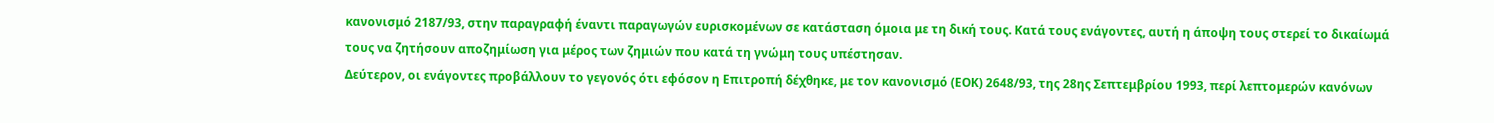κανονισμό 2187/93, στην παραγραφή έναντι παραγωγών ευρισκομένων σε κατάσταση όμοια με τη δική τους. Κατά τους ενάγοντες, αυτή η άποψη τους στερεί το δικαίωμά τους να ζητήσουν αποζημίωση για μέρος των ζημιών που κατά τη γνώμη τους υπέστησαν.
Δεύτερον, οι ενάγοντες προβάλλουν το γεγονός ότι εφόσον η Επιτροπή δέχθηκε, με τον κανονισμό (ΕΟΚ) 2648/93, της 28ης Σεπτεμβρίου 1993, περί λεπτομερών κανόνων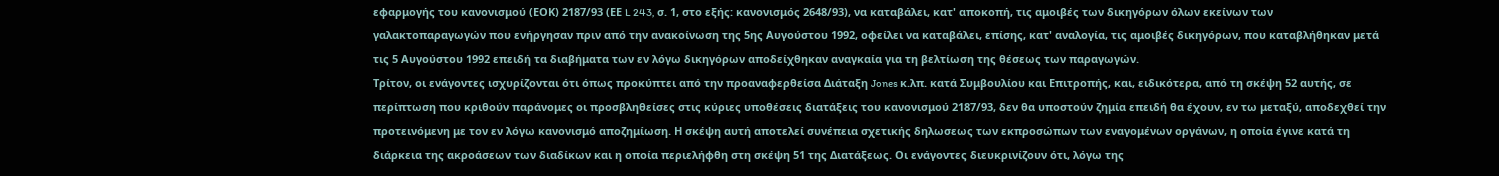εφαρμογής του κανονισμού (ΕΟΚ) 2187/93 (ΕΕ L 243, σ. 1, στο εξής: κανονισμός 2648/93), να καταβάλει, κατ' αποκοπή, τις αμοιβές των δικηγόρων όλων εκείνων των γαλακτοπαραγωγών που ενήργησαν πριν από την ανακοίνωση της 5ης Αυγούστου 1992, οφείλει να καταβάλει, επίσης, κατ' αναλογία, τις αμοιβές δικηγόρων, που καταβλήθηκαν μετά τις 5 Αυγούστου 1992 επειδή τα διαβήματα των εν λόγω δικηγόρων αποδείχθηκαν αναγκαία για τη βελτίωση της θέσεως των παραγωγών.
Τρίτον, οι ενάγοντες ισχυρίζονται ότι όπως προκύπτει από την προαναφερθείσα Διάταξη Jones κ.λπ. κατά Συμβουλίου και Επιτροπής, και, ειδικότερα, από τη σκέψη 52 αυτής, σε περίπτωση που κριθούν παράνομες οι προσβληθείσες στις κύριες υποθέσεις διατάξεις του κανονισμού 2187/93, δεν θα υποστούν ζημία επειδή θα έχουν, εν τω μεταξύ, αποδεχθεί την προτεινόμενη με τον εν λόγω κανονισμό αποζημίωση. Η σκέψη αυτή αποτελεί συνέπεια σχετικής δηλωσεως των εκπροσώπων των εναγομένων οργάνων, η οποία έγινε κατά τη διάρκεια της ακροάσεων των διαδίκων και η οποία περιελήφθη στη σκέψη 51 της Διατάξεως. Οι ενάγοντες διευκρινίζουν ότι, λόγω της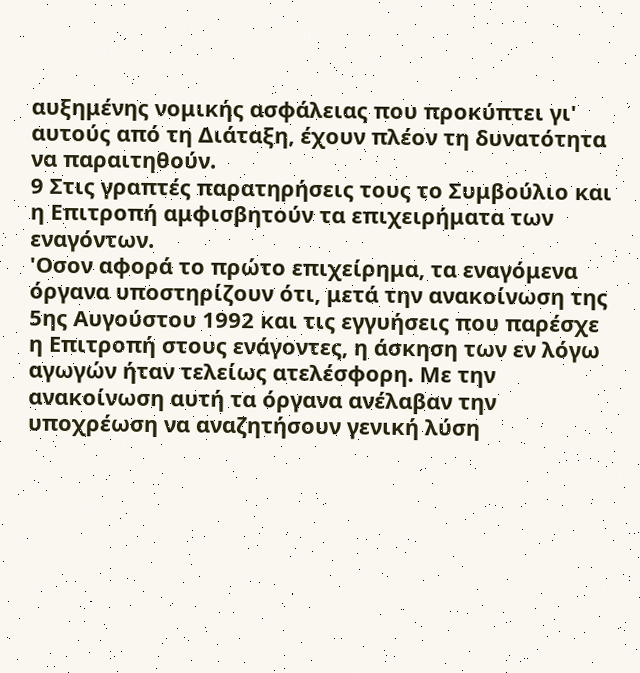αυξημένης νομικής ασφάλειας που προκύπτει γι' αυτούς από τη Διάταξη, έχουν πλέον τη δυνατότητα να παραιτηθούν.
9 Στις γραπτές παρατηρήσεις τους το Συμβούλιο και η Επιτροπή αμφισβητούν τα επιχειρήματα των εναγόντων.
'Οσον αφορά το πρώτο επιχείρημα, τα εναγόμενα όργανα υποστηρίζουν ότι, μετά την ανακοίνωση της 5ης Αυγούστου 1992 και τις εγγυήσεις που παρέσχε η Επιτροπή στους ενάγοντες, η άσκηση των εν λόγω αγωγών ήταν τελείως ατελέσφορη. Με την ανακοίνωση αυτή τα όργανα ανέλαβαν την υποχρέωση να αναζητήσουν γενική λύση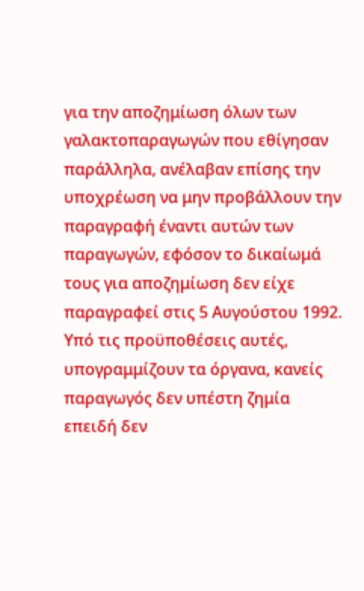για την αποζημίωση όλων των γαλακτοπαραγωγών που εθίγησαν παράλληλα, ανέλαβαν επίσης την υποχρέωση να μην προβάλλουν την παραγραφή έναντι αυτών των παραγωγών, εφόσον το δικαίωμά τους για αποζημίωση δεν είχε παραγραφεί στις 5 Αυγούστου 1992. Υπό τις προϋποθέσεις αυτές, υπογραμμίζουν τα όργανα, κανείς παραγωγός δεν υπέστη ζημία επειδή δεν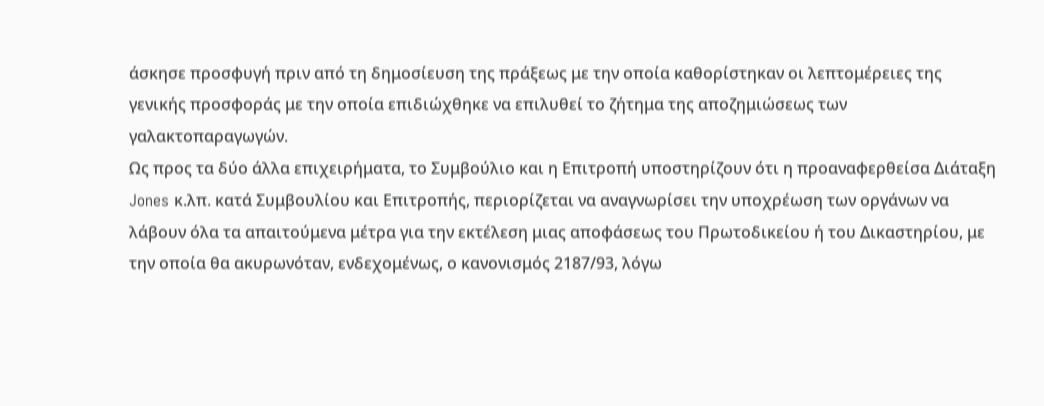άσκησε προσφυγή πριν από τη δημοσίευση της πράξεως με την οποία καθορίστηκαν οι λεπτομέρειες της γενικής προσφοράς με την οποία επιδιώχθηκε να επιλυθεί το ζήτημα της αποζημιώσεως των γαλακτοπαραγωγών.
Ως προς τα δύο άλλα επιχειρήματα, το Συμβούλιο και η Επιτροπή υποστηρίζουν ότι η προαναφερθείσα Διάταξη Jones κ.λπ. κατά Συμβουλίου και Επιτροπής, περιορίζεται να αναγνωρίσει την υποχρέωση των οργάνων να λάβουν όλα τα απαιτούμενα μέτρα για την εκτέλεση μιας αποφάσεως του Πρωτοδικείου ή του Δικαστηρίου, με την οποία θα ακυρωνόταν, ενδεχομένως, ο κανονισμός 2187/93, λόγω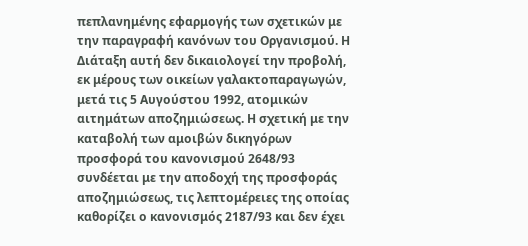πεπλανημένης εφαρμογής των σχετικών με την παραγραφή κανόνων του Οργανισμού. Η Διάταξη αυτή δεν δικαιολογεί την προβολή, εκ μέρους των οικείων γαλακτοπαραγωγών, μετά τις 5 Αυγούστου 1992, ατομικών αιτημάτων αποζημιώσεως. Η σχετική με την καταβολή των αμοιβών δικηγόρων προσφορά του κανονισμού 2648/93 συνδέεται με την αποδοχή της προσφοράς αποζημιώσεως, τις λεπτομέρειες της οποίας καθορίζει ο κανονισμός 2187/93 και δεν έχει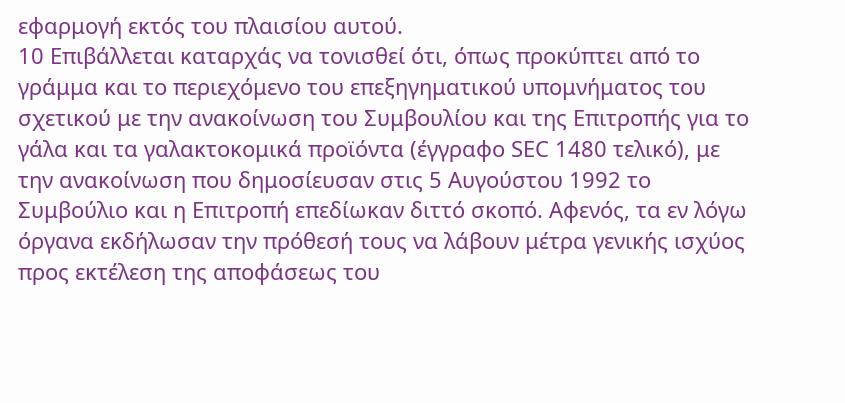εφαρμογή εκτός του πλαισίου αυτού.
10 Επιβάλλεται καταρχάς να τονισθεί ότι, όπως προκύπτει από το γράμμα και το περιεχόμενο του επεξηγηματικού υπομνήματος του σχετικού με την ανακοίνωση του Συμβουλίου και της Επιτροπής για το γάλα και τα γαλακτοκομικά προϊόντα (έγγραφο SΕC 1480 τελικό), με την ανακοίνωση που δημοσίευσαν στις 5 Αυγούστου 1992 το Συμβούλιο και η Επιτροπή επεδίωκαν διττό σκοπό. Αφενός, τα εν λόγω όργανα εκδήλωσαν την πρόθεσή τους να λάβουν μέτρα γενικής ισχύος προς εκτέλεση της αποφάσεως του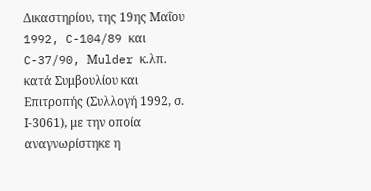Δικαστηρίου, της 19ης Μαΐου 1992, C-104/89 και C-37/90, Μulder κ.λπ. κατά Συμβουλίου και Επιτροπής (Συλλογή 1992, σ. Ι-3061), με την οποία αναγνωρίστηκε η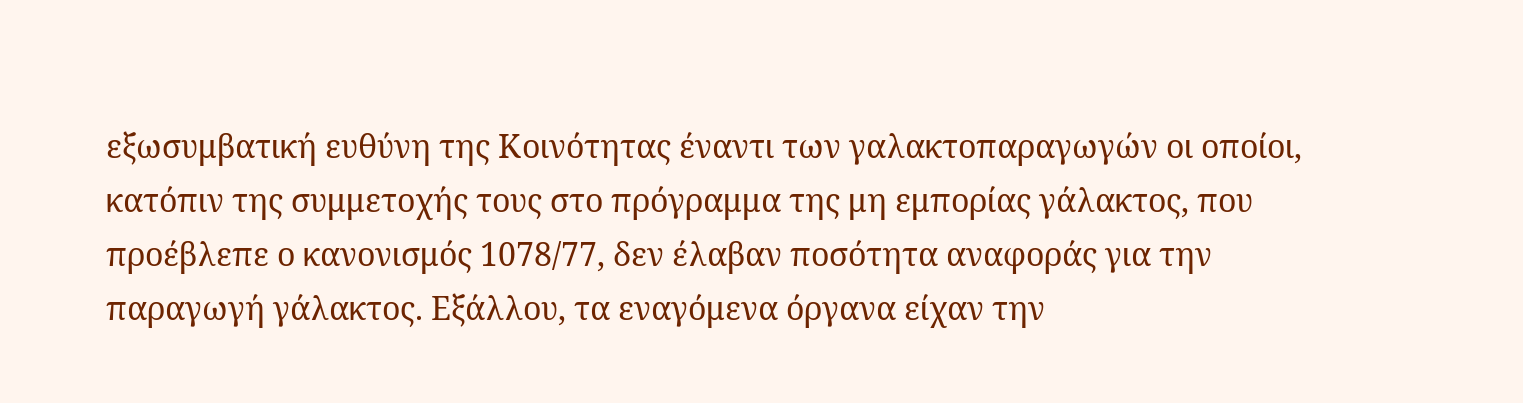εξωσυμβατική ευθύνη της Κοινότητας έναντι των γαλακτοπαραγωγών οι οποίοι, κατόπιν της συμμετοχής τους στο πρόγραμμα της μη εμπορίας γάλακτος, που προέβλεπε ο κανονισμός 1078/77, δεν έλαβαν ποσότητα αναφοράς για την παραγωγή γάλακτος. Εξάλλου, τα εναγόμενα όργανα είχαν την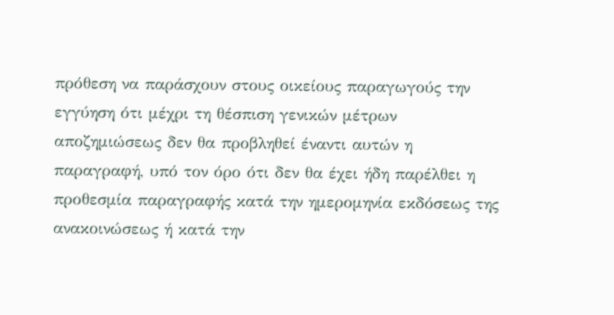πρόθεση να παράσχουν στους οικείους παραγωγούς την εγγύηση ότι μέχρι τη θέσπιση γενικών μέτρων αποζημιώσεως δεν θα προβληθεί έναντι αυτών η παραγραφή, υπό τον όρο ότι δεν θα έχει ήδη παρέλθει η προθεσμία παραγραφής κατά την ημερομηνία εκδόσεως της ανακοινώσεως ή κατά την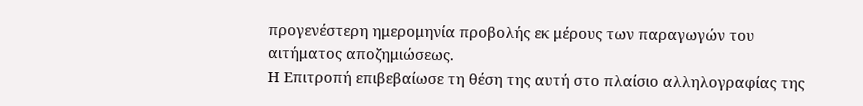προγενέστερη ημερομηνία προβολής εκ μέρους των παραγωγών του αιτήματος αποζημιώσεως.
Η Επιτροπή επιβεβαίωσε τη θέση της αυτή στο πλαίσιο αλληλογραφίας της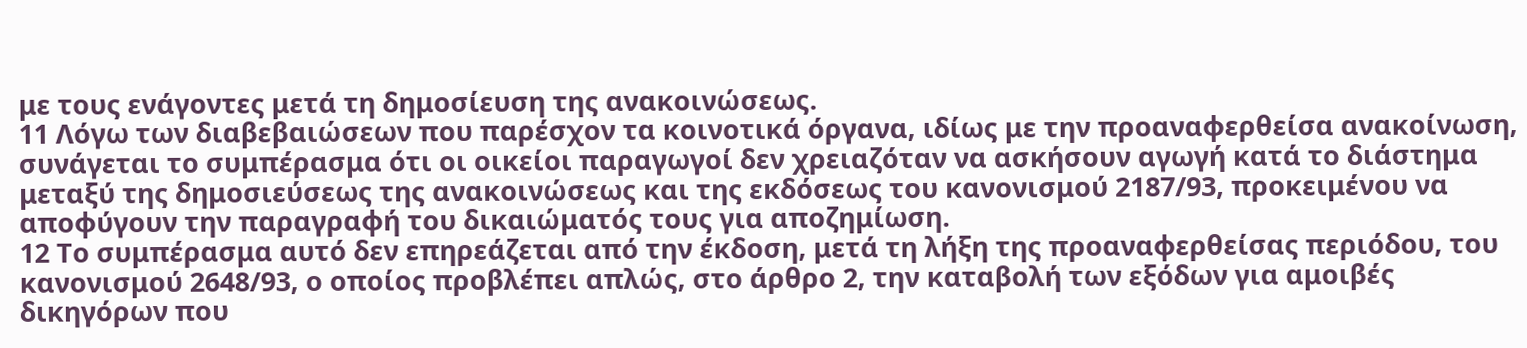με τους ενάγοντες μετά τη δημοσίευση της ανακοινώσεως.
11 Λόγω των διαβεβαιώσεων που παρέσχον τα κοινοτικά όργανα, ιδίως με την προαναφερθείσα ανακοίνωση, συνάγεται το συμπέρασμα ότι οι οικείοι παραγωγοί δεν χρειαζόταν να ασκήσουν αγωγή κατά το διάστημα μεταξύ της δημοσιεύσεως της ανακοινώσεως και της εκδόσεως του κανονισμού 2187/93, προκειμένου να αποφύγουν την παραγραφή του δικαιώματός τους για αποζημίωση.
12 Το συμπέρασμα αυτό δεν επηρεάζεται από την έκδοση, μετά τη λήξη της προαναφερθείσας περιόδου, του κανονισμού 2648/93, ο οποίος προβλέπει απλώς, στο άρθρο 2, την καταβολή των εξόδων για αμοιβές δικηγόρων που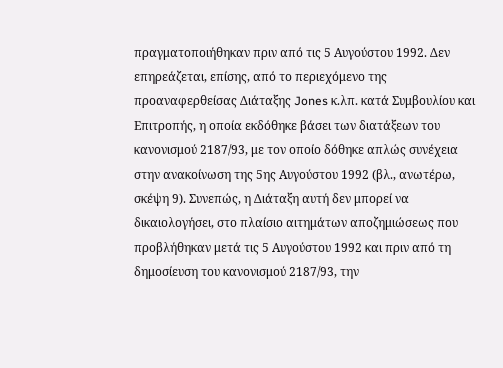πραγματοποιήθηκαν πριν από τις 5 Αυγούστου 1992. Δεν επηρεάζεται, επίσης, από το περιεχόμενο της προαναφερθείσας Διάταξης Jones κ.λπ. κατά Συμβουλίου και Επιτροπής, η οποία εκδόθηκε βάσει των διατάξεων του κανονισμού 2187/93, με τον οποίο δόθηκε απλώς συνέχεια στην ανακοίνωση της 5ης Αυγούστου 1992 (βλ., ανωτέρω, σκέψη 9). Συνεπώς, η Διάταξη αυτή δεν μπορεί να δικαιολογήσει, στο πλαίσιο αιτημάτων αποζημιώσεως που προβλήθηκαν μετά τις 5 Αυγούστου 1992 και πριν από τη δημοσίευση του κανονισμού 2187/93, την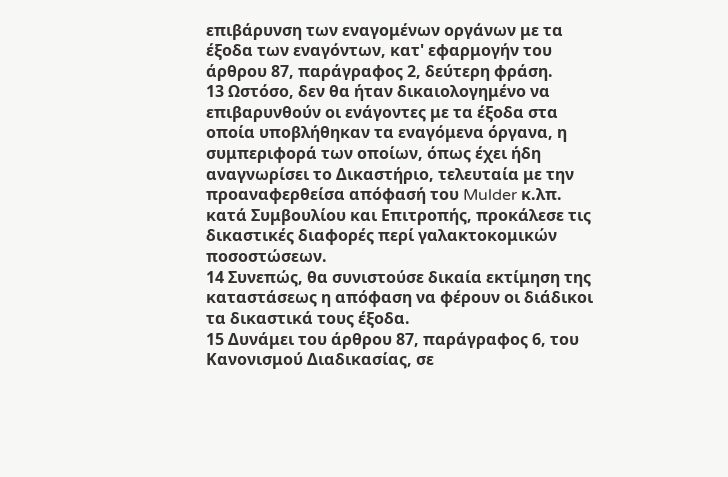επιβάρυνση των εναγομένων οργάνων με τα έξοδα των εναγόντων, κατ' εφαρμογήν του άρθρου 87, παράγραφος 2, δεύτερη φράση.
13 Ωστόσο, δεν θα ήταν δικαιολογημένο να επιβαρυνθούν οι ενάγοντες με τα έξοδα στα οποία υποβλήθηκαν τα εναγόμενα όργανα, η συμπεριφορά των οποίων, όπως έχει ήδη αναγνωρίσει το Δικαστήριο, τελευταία με την προαναφερθείσα απόφασή του Mulder κ.λπ. κατά Συμβουλίου και Επιτροπής, προκάλεσε τις δικαστικές διαφορές περί γαλακτοκομικών ποσοστώσεων.
14 Συνεπώς, θα συνιστούσε δικαία εκτίμηση της καταστάσεως η απόφαση να φέρουν οι διάδικοι τα δικαστικά τους έξοδα.
15 Δυνάμει του άρθρου 87, παράγραφος 6, του Κανονισμού Διαδικασίας, σε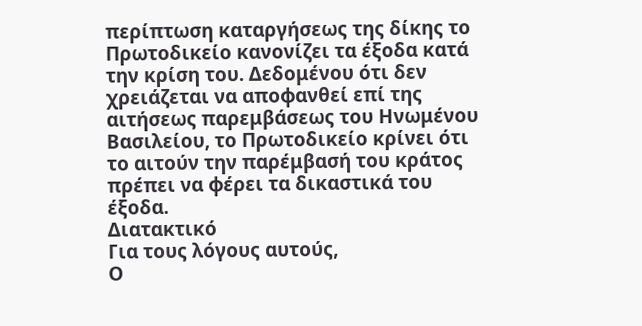περίπτωση καταργήσεως της δίκης το Πρωτοδικείο κανονίζει τα έξοδα κατά την κρίση του. Δεδομένου ότι δεν χρειάζεται να αποφανθεί επί της αιτήσεως παρεμβάσεως του Ηνωμένου Βασιλείου, το Πρωτοδικείο κρίνει ότι το αιτούν την παρέμβασή του κράτος πρέπει να φέρει τα δικαστικά του έξοδα.
Διατακτικό
Για τους λόγους αυτούς,
Ο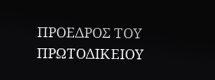ΠΡΟΕΔΡΟΣ ΤΟΥ ΠΡΩΤΟΔΙΚΕΙΟΥ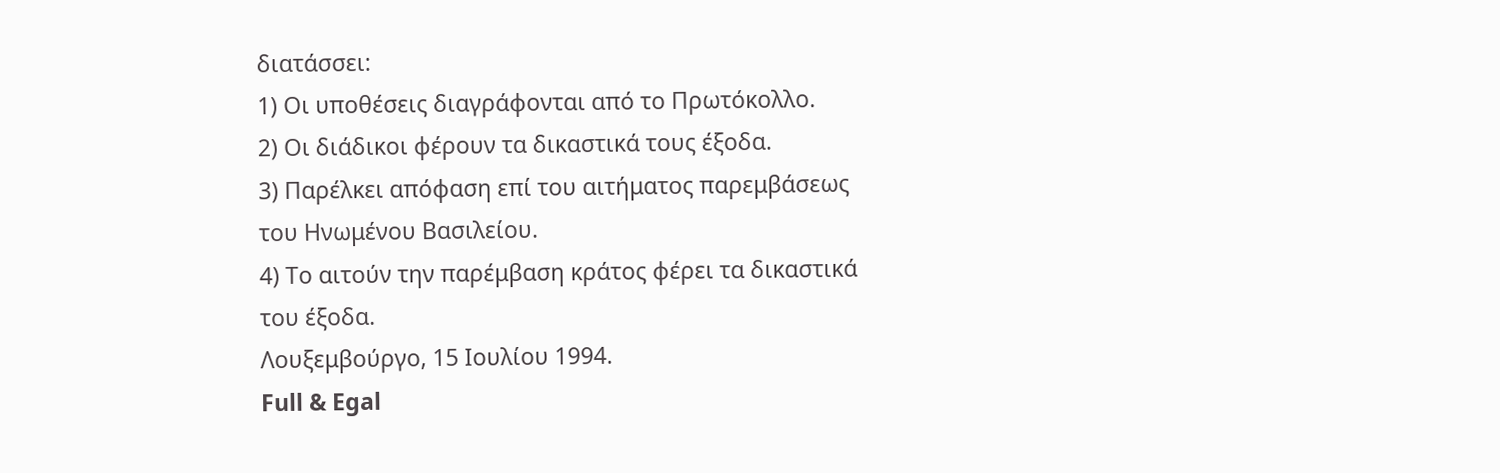διατάσσει:
1) Οι υποθέσεις διαγράφονται από το Πρωτόκολλο.
2) Οι διάδικοι φέρουν τα δικαστικά τους έξοδα.
3) Παρέλκει απόφαση επί του αιτήματος παρεμβάσεως του Ηνωμένου Βασιλείου.
4) Το αιτούν την παρέμβαση κράτος φέρει τα δικαστικά του έξοδα.
Λουξεμβούργο, 15 Ιουλίου 1994.
Full & Egal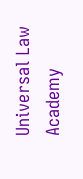Universal Law Academy